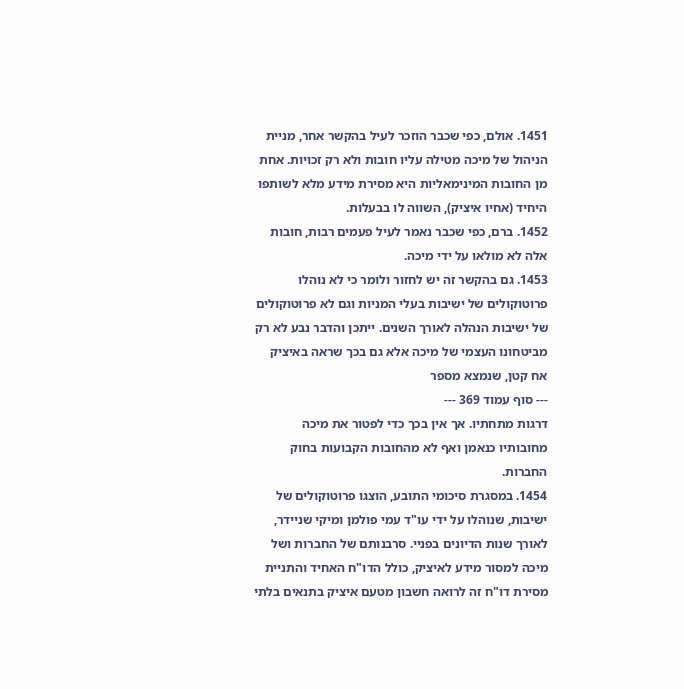1451. אולם, כפי שכבר הוזכר לעיל בהקשר אחר, מניית הניהול של מיכה מטילה עליו חובות ולא רק זכויות. אחת מן החובות המינימאליות היא מסירת מידע מלא לשותפו היחיד (אחיו איציק), השווה לו בבעלות.
1452. ברם, כפי שכבר נאמר לעיל פעמים רבות, חובות אלה לא מולאו על ידי מיכה.
1453. גם בהקשר זה יש לחזור ולומר כי לא נוהלו פרוטוקולים של ישיבות בעלי המניות וגם לא פרוטוקולים של ישיבות הנהלה לאורך השנים. ייתכן והדבר נבע לא רק מביטחונו העצמי של מיכה אלא גם בכך שראה באיציק אח קטן, שנמצא מספר
--- סוף עמוד 369 ---
דרגות מתחתיו. אך אין בכך כדי לפטור את מיכה מחובותיו כנאמן ואף לא מהחובות הקבועות בחוק החברות.
1454. במסגרת סיכומי התובע, הוצגו פרוטוקולים של ישיבות, שנוהלו על ידי עו"ד עמי פולמן ומיקי שניידר, לאורך שנות הדיונים בפניי. סרבנותם של החברות ושל מיכה למסור מידע לאיציק, כולל הדו"ח האחיד והתניית מסירת דו"ח זה לרואה חשבון מטעם איציק בתנאים בלתי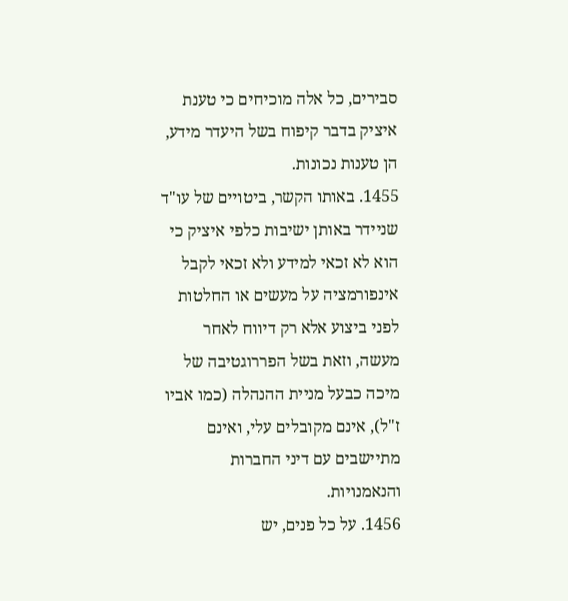סבירים, כל אלה מוכיחים כי טענת איציק בדבר קיפוח בשל היעדר מידע, הן טענות נכונות.
1455. באותו הקשר, ביטויים של עו"ד שניידר באותן ישיבות כלפי איציק כי הוא לא זכאי למידע ולא זכאי לקבל אינפורמציה על מעשים או החלטות לפני ביצוע אלא רק דיווח לאחר מעשה, וזאת בשל הפררוגטיבה של מיכה כבעל מניית ההנהלה (כמו אביו ז"ל), אינם מקובלים עלי, ואינם מתיישבים עם דיני החברות והנאמנויות.
1456. על כל פנים, יש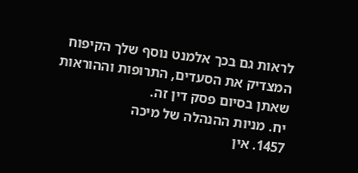לראות גם בכך אלמנט נוסף שלך הקיפוח המצדיק את הסעדים, התרופות וההוראות שאתן בסיום פסק דין זה.
יח. מניות ההנהלה של מיכה
1457. אין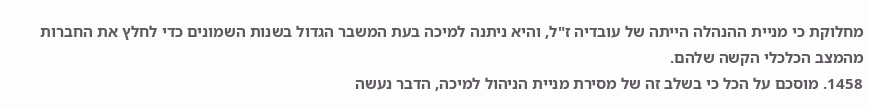מחלוקת כי מניית ההנהלה הייתה של עובדיה ז"ל, והיא ניתנה למיכה בעת המשבר הגדול בשנות השמונים כדי לחלץ את החברות מהמצב הכלכלי הקשה שלהם.
1458. מוסכם על הכל כי בשלב זה של מסירת מניית הניהול למיכה, הדבר נעשה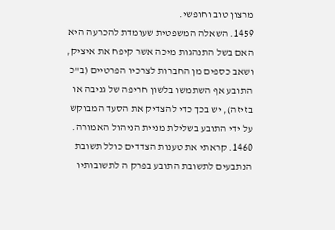מרצון טוב וחופשי.
1459. השאלה המשפטית שעומדת להכרעה היא האם בשל התנהגות מיכה אשר קיפח את איציק, ושאב כספים מן החברות לצרכיו הפרטיים (ב"כ התובע אף השתמשו בלשון חריפה של גניבה או בזיזה), יש בכך כדי להצדיק את הסעד המבוקש על ידי התובע בשלילת מניית הניהול האמורה.
1460. קראתי את טענות הצדדים כולל תשובת הנתבעים לתשובת התובע בפרק ה לתשובותיו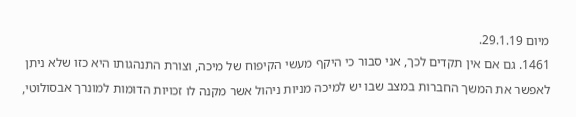מיום 29.1.19.
1461. גם אם אין תקדים לכך, אני סבור כי היקף מעשי הקיפוח של מיכה, וצורת התנהגותו היא כזו שלא ניתן לאפשר את המשך החברות במצב שבו יש למיכה מניות ניהול אשר מקנה לו זכויות הדומות למונרך אבסולוטי,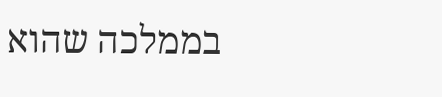בממלכה שהוא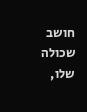חושב שכולה שלו,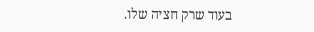בעוד שרק חציה שלו.